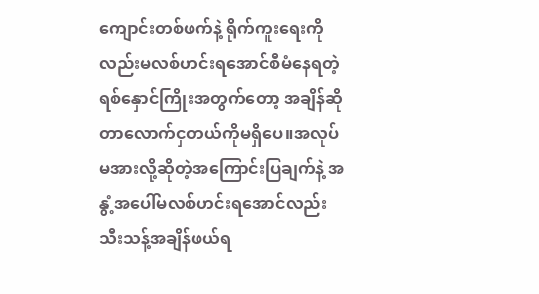ကျောင်းတစ်ဖက်နဲ့ ရိုက်ကူးရေးကိုလည်းမလစ်ဟင်းရအောင်စီမံနေရတဲ့ ရစ်နှောင်ကြိုးအတွက်တော့ အချိန်ဆိုတာလောက်ငှတယ်ကိုမရှိပေ။အလုပ်မအားလို့ဆိုတဲ့အကြောင်းပြချက်နဲ့ အနွံ့အပေါ်မလစ်ဟင်းရအောင်လည်း သီးသန့်အချိန်ဖယ်ရ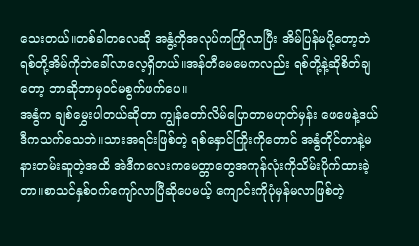သေးတယ်။တစ်ခါတလေဆို အနွံ့ကိုအလုပ်ကကြိုလာပြီး အိမ်ပြန်မပို့တော့ဘဲ ရစ်တို့အိမ်ကိုဘဲခေါ်လာလေ့ရှိတယ်။အန်တီမေမေကလည်း ရစ်တို့နဲ့ဆိုစိတ်ချတော့ ဘာဆိုဘာမှဝင်မစွက်ဖက်ပေ။
အနွံက ချစ်မွှေးပါတယ်ဆိုတာ ကျွန်တော်လိမ်ပြောတာမဟုတ်မှန်း ဖေဖေနဲ့ဒယ်ဒီကသက်သေဘဲ။သားအရင်းဖြစ်တဲ့ ရစ်နှောင်ကြိုးကိုတောင် အနွံတိုင်တာနဲ့မနားတမ်းဆူတဲ့အထိ အဲဒီကလေးကမေတ္တာတွေအကုန်လုံးကိုသိမ်းပိုက်ထားခဲ့တာ။စာသင်နှစ်ဝက်ကျော်လာပြီဆိုပေမယ့် ကျောင်းကိုပုံမှန်မလာဖြစ်တဲ့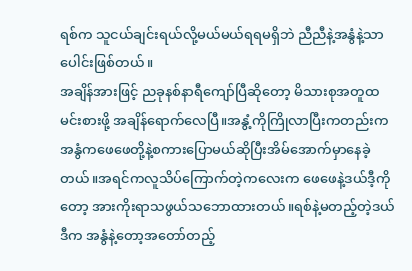ရစ်က သူငယ်ချင်းရယ်လို့မယ်မယ်ရရမရှိဘဲ ညီညီနဲ့အနွံနဲ့သာပေါင်းဖြစ်တယ်။
အချိန်အားဖြင့် ညခုနစ်နာရီကျော်ပြီဆိုတော့ မိသားစုအတူထမင်းစားဖို့ အချိန်ရောက်လေပြီ။အနွံ့ကိုကြိုလာပြီးကတည်းက အနွံကဖေဖေတို့နဲ့စကားပြောမယ်ဆိုပြီးအိမ်အောက်မှာနေခဲ့တယ်။အရင်ကလူသိပ်ကြောက်တဲ့ကလေးက ဖေဖေနဲ့ဒယ်ဒီ့ကိုတော့ အားကိုးရာသဖွယ်သဘောထားတယ်။ရစ်နဲ့မတည့်တဲ့ဒယ်ဒီက အနွံနဲ့တော့အတော်တည့်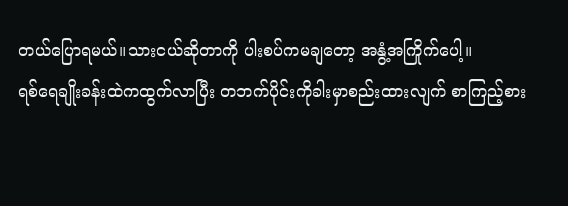တယ်ပြောရမယ်။သားငယ်ဆိုတာကို ပါးစပ်ကမချတော့ အနွံ့အကြိုက်ပေါ့။
ရစ်ရေချိုးခန်းထဲကထွက်လာပြီး တဘက်ပိုင်းကိုခါးမှာစည်းထားလျက် စာကြည့်စား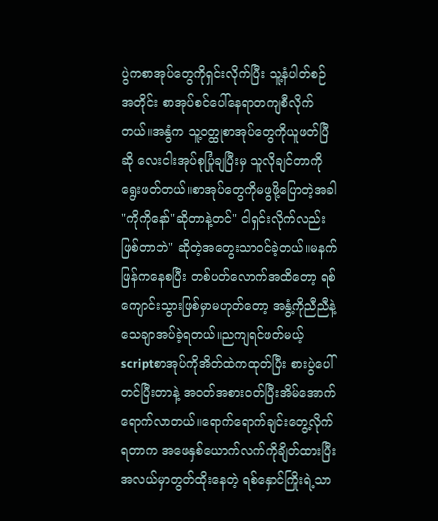ပွဲကစာအုပ်တွေကိုရှင်းလိုက်ပြီး သူ့နံပါတ်စဉ်အတိုင်း စာအုပ်စင်ပေါ်နေရာတကျစီလိုက်တယ်။အနွံက သူ့ဝတ္ထုစာအုပ်တွေကိုယူဖတ်ပြီဆို လေးငါးအုပ်စုပြုံချပြီးမှ သူလိုချင်တာကိုရွေးဖတ်တယ်။စာအုပ်တွေကိုမဖွဖို့ပြောတဲ့အခါ "ကိုကိုနော်"ဆိုတာနဲ့တင်" ငါရှင်းလိုက်လည်းဖြစ်တာဘဲ" ဆိုတဲ့အတွေးသာဝင်ခဲ့တယ်။မနက်ဖြန်ကနေစပြီး တစ်ပတ်လောက်အထိတော့ ရစ်ကျောင်းသွားဖြစ်မှာမဟုတ်တော့ အနွံ့ကိုညီညီနဲ့သေချာအပ်ခဲ့ရတယ်။ညကျရင်ဖတ်မယ့် scriptစာအုပ်ကိုအိတ်ထဲကထုတ်ပြီး စားပွဲပေါ်တင်ပြီးတာနဲ့ အဝတ်အစားဝတ်ပြီးအိမ်အောက်ရောက်လာတယ်။ရောက်ရောက်ချင်းတွေ့လိုက်ရတာက အဖေနှစ်ယောက်လက်ကိုချိတ်ထားပြီး အလယ်မှာတွတ်ထိုးနေတဲ့ ရစ်နှောင်ကြိုးရဲ့သာ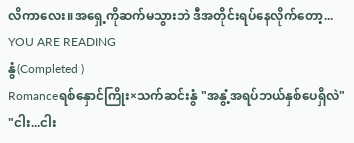လိကာလေး။အရှေ့ကိုဆက်မသွားဘဲ ဒီအတိုင်းရပ်နေလိုက်တော့...
YOU ARE READING
နွံ(Completed )
Romanceရစ်နှောင်ကြိုး×သက်ဆင်းနွံ "အနွံ့အရပ်ဘယ်နှစ်ပေရှိလဲ" "ငါး...ငါး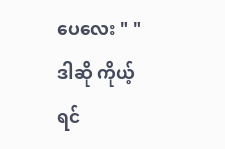ပေလေး " "ဒါဆို ကိုယ့်ရင်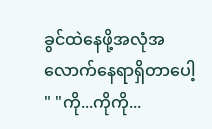ခွင်ထဲနေဖို့အလုံအလောက်နေရာရှိတာပေါ့ " "ကို...ကိုကို...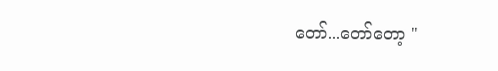တော်...တော်တော့ "